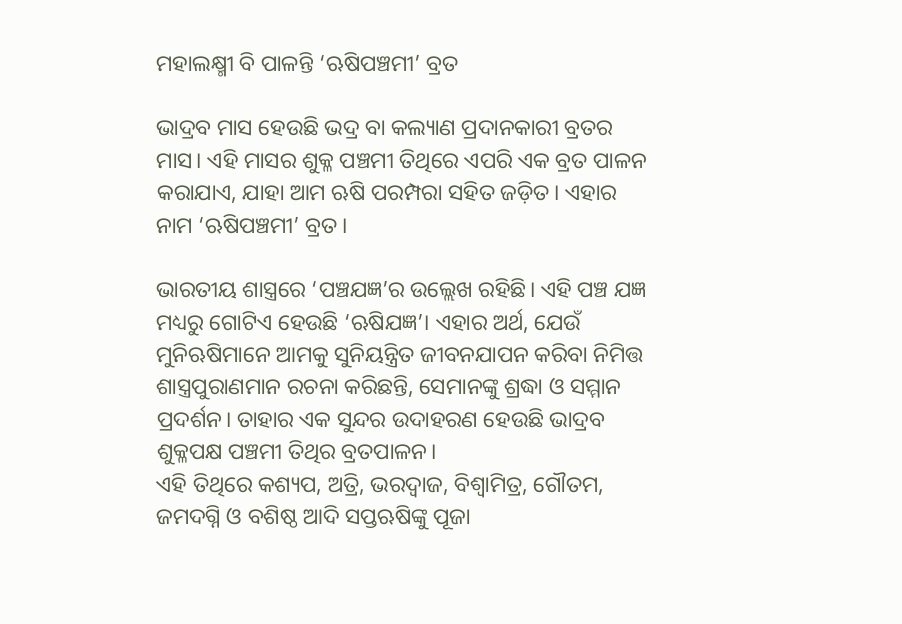ମହାଲକ୍ଷ୍ମୀ ବି ପାଳନ୍ତି ‘ଋଷିପଞ୍ଚମୀ’ ବ୍ରତ

ଭାଦ୍ରବ ମାସ ହେଉଛି ଭଦ୍ର ବା କଲ୍ୟାଣ ପ୍ରଦାନକାରୀ ବ୍ରତର ମାସ। ଏହି ମାସର ଶୁକ୍ଳ ପଞ୍ଚମୀ ତିଥିରେ ଏପରି ଏକ ବ୍ରତ ପାଳନ କରାଯାଏ, ଯାହା ଆମ ଋଷି ପରମ୍ପରା ସହିତ ଜଡ଼ିତ। ଏହାର ନାମ ‘ଋଷିପଞ୍ଚମୀ’ ବ୍ରତ।

ଭାରତୀୟ ଶାସ୍ତ୍ରରେ ‘ପଞ୍ଚଯଜ୍ଞ’ର ଉଲ୍ଲେଖ ରହିଛି। ଏହି ପଞ୍ଚ ଯଜ୍ଞ ମଧ୍ୟରୁ ଗୋଟିଏ ହେଉଛି ‘ଋଷିଯଜ୍ଞ’। ଏହାର ଅର୍ଥ, ଯେଉଁ ମୁନିଋଷିମାନେ ଆମକୁ ସୁନିୟନ୍ତ୍ରିତ ଜୀବନଯାପନ କରିବା ନିମିତ୍ତ ଶାସ୍ତ୍ରପୁରାଣମାନ ରଚନା କରିଛନ୍ତି, ସେମାନଙ୍କୁ ଶ୍ରଦ୍ଧା ଓ ସମ୍ମାନ ପ୍ରଦର୍ଶନ। ତାହାର ଏକ ସୁନ୍ଦର ଉଦାହରଣ ହେଉଛି ଭାଦ୍ରବ ଶୁକ୍ଳପକ୍ଷ ପଞ୍ଚମୀ ତିଥିର ବ୍ରତପାଳନ।
ଏହି ତିଥିରେ କଶ୍ୟପ, ଅତ୍ରି, ଭରଦ୍ୱାଜ, ବିଶ୍ୱାମିତ୍ର, ଗୌତମ, ଜମଦଗ୍ନି ଓ ବଶିଷ୍ଠ ଆଦି ସପ୍ତଋଷିଙ୍କୁ ପୂଜା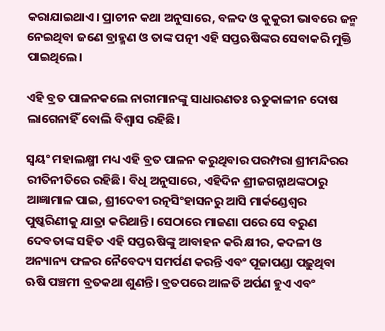କରାଯାଇଥାଏ। ପ୍ରାଚୀନ କଥା ଅନୁସାରେ, ବଳଦ ଓ କୁକୁରୀ ଭାବରେ ଜନ୍ମ ନେଇଥିବା ଜଣେ ବ୍ରାହ୍ମଣ ଓ ତାଙ୍କ ପତ୍ନୀ ଏହି ସପ୍ତଋଷିଙ୍କର ସେବାକରି ମୁକ୍ତି ପାଇଥିଲେ।

ଏହି ବ୍ରତ ପାଳନକଲେ ନାରୀମାନଙ୍କୁ ସାଧାରଣତଃ ଋତୁକାଳୀନ ଦୋଷ ଲାଗେନାହିଁ ବୋଲି ବିଶ୍ବାସ ରହିଛି।

ସ୍ୱୟଂ ମହାଲକ୍ଷ୍ମୀ ମଧ୍ୟ ଏହି ବ୍ରତ ପାଳନ କରୁଥିବାର ପରମ୍ପରା ଶ୍ରୀମନ୍ଦିରର ରୀତିନୀତିରେ ରହିଛି। ବିଧି ଅନୁସାରେ, ଏହିଦିନ ଶ୍ରୀଜଗନ୍ନାଥଙ୍କଠାରୁ ଆଜ୍ଞାମାଳ ପାଇ, ଶ୍ରୀଦେବୀ ରତ୍ନସିଂହାସନରୁ ଆସି ମାର୍କଣ୍ଡେଶ୍ୱର ପୁଷ୍କରିଣୀକୁ ଯାତ୍ରା କରିଥାନ୍ତି। ସେଠାରେ ମାଜଣା ପରେ ସେ ବରୁଣ ଦେବତାଙ୍କ ସହିତ ଏହି ସପ୍ତଋଷିଙ୍କୁ ଆବାହନ କରି କ୍ଷୀର, କଦଳୀ ଓ ଅନ୍ୟାନ୍ୟ ଫଳର ନୈବେଦ୍ୟ ସମର୍ପଣ କରନ୍ତି ଏବଂ ପୂଜାପଣ୍ଡା ପଢ଼ୁଥିବା ଋଷି ପଞ୍ଚମୀ ବ୍ରତକଥା ଶୁଣନ୍ତି। ବ୍ରତପରେ ଆଳତି ଅର୍ପଣ ହୁଏ ଏବଂ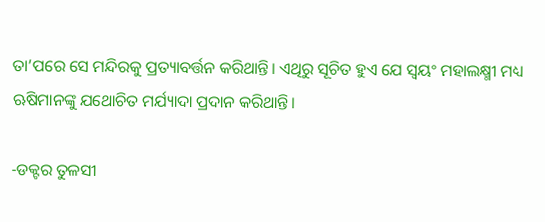ତା’ପରେ ସେ ମନ୍ଦିରକୁ ପ୍ରତ୍ୟାବର୍ତ୍ତନ କରିଥାନ୍ତି। ଏଥିରୁ ସୂଚିତ ହୁଏ ଯେ ସ୍ୱୟଂ ମହାଲକ୍ଷ୍ମୀ ମଧ୍ୟ ଋଷିମାନଙ୍କୁ ଯଥୋଚିତ ମର୍ଯ୍ୟାଦା ପ୍ରଦାନ କରିଥାନ୍ତି।

-ଡକ୍ଟର ତୁଳସୀ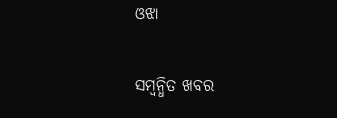ଓଝା

ସମ୍ବନ୍ଧିତ ଖବର